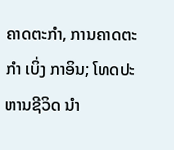ຄາດຕະກຳ, ການຄາດຕະກຳ ເບິ່ງ ກາອິນ; ໂທດປະຫານຊີວິດ ນຳ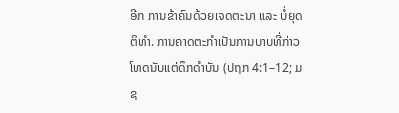ອີກ ການຂ້າຄົນດ້ວຍເຈດຕະນາ ແລະ ບໍ່ຍຸດຕິທຳ. ການຄາດຕະກຳເປັນການບາບທີ່ກ່າວໂທດນັບແຕ່ດຶກດຳບັນ (ປຖກ 4:1–12; ມຊ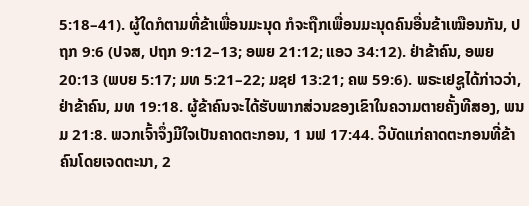5:18–41). ຜູ້ໃດກໍຕາມທີ່ຂ້າເພື່ອນມະນຸດ ກໍຈະຖືກເພື່ອນມະນຸດຄົນອື່ນຂ້າເໝືອນກັນ, ປຖກ 9:6 (ປຈສ, ປຖກ 9:12–13; ອພຍ 21:12; ແອວ 34:12). ຢ່າຂ້າຄົນ, ອພຍ 20:13 (ພບຍ 5:17; ມທ 5:21–22; ມຊຢ 13:21; ຄພ 59:6). ພຣະເຢຊູໄດ້ກ່າວວ່າ, ຢ່າຂ້າຄົນ, ມທ 19:18. ຜູ້ຂ້າຄົນຈະໄດ້ຮັບພາກສ່ວນຂອງເຂົາໃນຄວາມຕາຍຄັ້ງທີສອງ, ພນມ 21:8. ພວກເຈົ້າຈຶ່ງມີໃຈເປັນຄາດຕະກອນ, 1 ນຟ 17:44. ວິບັດແກ່ຄາດຕະກອນທີ່ຂ້າຄົນໂດຍເຈດຕະນາ, 2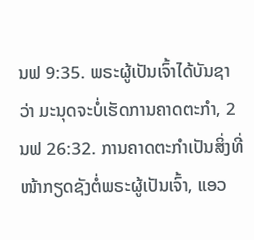ນຟ 9:35. ພຣະຜູ້ເປັນເຈົ້າໄດ້ບັນຊາວ່າ ມະນຸດຈະບໍ່ເຮັດການຄາດຕະກຳ, 2 ນຟ 26:32. ການຄາດຕະກຳເປັນສິ່ງທີ່ໜ້າກຽດຊັງຕໍ່ພຣະຜູ້ເປັນເຈົ້າ, ແອວ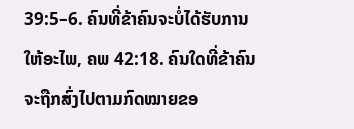39:5–6. ຄົນທີ່ຂ້າຄົນຈະບໍ່ໄດ້ຮັບການໃຫ້ອະໄພ, ຄພ 42:18. ຄົນໃດທີ່ຂ້າຄົນຈະຖືກສົ່ງໄປຕາມກົດໝາຍຂອ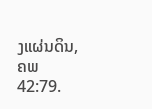ງແຜ່ນດິນ, ຄພ 42:79.